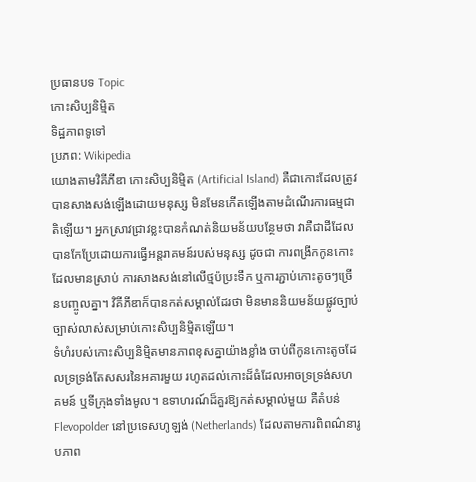ប្រធានបទ Topic
កោះសិប្បនិម្មិត
ទិដ្ឋភាពទូទៅ
ប្រភព: Wikipedia
យោងតាមវិគីភីឌា កោះសិប្បនិម្មិត (Artificial Island) គឺជាកោះដែលត្រូវបានសាងសង់ឡើងដោយមនុស្ស មិនមែនកើតឡើងតាមដំណើរការធម្មជាតិឡើយ។ អ្នកស្រាវជ្រាវខ្លះបានកំណត់និយមន័យបន្ថែមថា វាគឺជាដីដែលបានកែប្រែដោយការធ្វើអន្តរាគមន៍របស់មនុស្ស ដូចជា ការពង្រីកកូនកោះដែលមានស្រាប់ ការសាងសង់នៅលើថ្មប៉ប្រះទឹក ឬការភ្ជាប់កោះតូចៗច្រើនបញ្ចូលគ្នា។ វិគីភីឌាក៏បានកត់សម្គាល់ដែរថា មិនមាននិយមន័យផ្លូវច្បាប់ច្បាស់លាស់សម្រាប់កោះសិប្បនិម្មិតឡើយ។
ទំហំរបស់កោះសិប្បនិម្មិតមានភាពខុសគ្នាយ៉ាងខ្លាំង ចាប់ពីកូនកោះតូចដែលទ្រទ្រង់តែសសរនៃអគារមួយ រហូតដល់កោះដ៏ធំដែលអាចទ្រទ្រង់សហគមន៍ ឬទីក្រុងទាំងមូល។ ឧទាហរណ៍ដ៏គួរឱ្យកត់សម្គាល់មួយ គឺតំបន់ Flevopolder នៅប្រទេសហូឡង់ (Netherlands) ដែលតាមការពិពណ៌នារូបភាព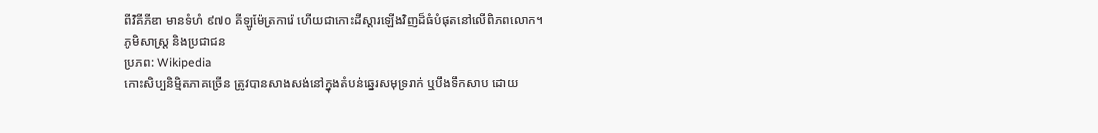ពីវិគីភីឌា មានទំហំ ៩៧០ គីឡូម៉ែត្រការ៉េ ហើយជាកោះដីស្តារឡើងវិញដ៏ធំបំផុតនៅលើពិភពលោក។
ភូមិសាស្ត្រ និងប្រជាជន
ប្រភព: Wikipedia
កោះសិប្បនិម្មិតភាគច្រើន ត្រូវបានសាងសង់នៅក្នុងតំបន់ឆ្នេរសមុទ្ររាក់ ឬបឹងទឹកសាប ដោយ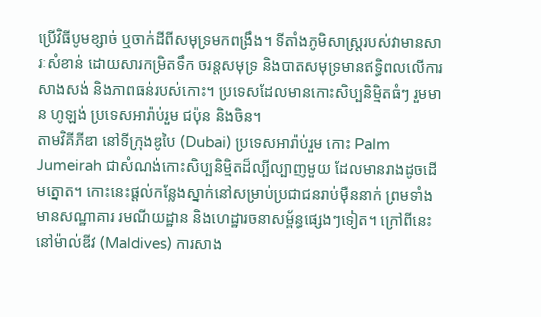ប្រើវិធីបូមខ្សាច់ ឬចាក់ដីពីសមុទ្រមកពង្រឹង។ ទីតាំងភូមិសាស្ត្ររបស់វាមានសារៈសំខាន់ ដោយសារកម្រិតទឹក ចរន្តសមុទ្រ និងបាតសមុទ្រមានឥទ្ធិពលលើការសាងសង់ និងភាពធន់របស់កោះ។ ប្រទេសដែលមានកោះសិប្បនិម្មិតធំៗ រួមមាន ហូឡង់ ប្រទេសអារ៉ាប់រួម ជប៉ុន និងចិន។
តាមវិគីភីឌា នៅទីក្រុងឌូបៃ (Dubai) ប្រទេសអារ៉ាប់រួម កោះ Palm Jumeirah ជាសំណង់កោះសិប្បនិម្មិតដ៏ល្បីល្បាញមួយ ដែលមានរាងដូចដើមត្នោត។ កោះនេះផ្តល់កន្លែងស្នាក់នៅសម្រាប់ប្រជាជនរាប់ម៉ឺននាក់ ព្រមទាំងមានសណ្ឋាគារ រមណីយដ្ឋាន និងហេដ្ឋារចនាសម្ព័ន្ធផ្សេងៗទៀត។ ក្រៅពីនេះ នៅម៉ាល់ឌីវ (Maldives) ការសាង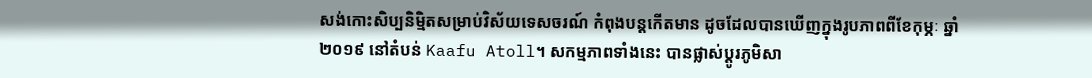សង់កោះសិប្បនិម្មិតសម្រាប់វិស័យទេសចរណ៍ កំពុងបន្តកើតមាន ដូចដែលបានឃើញក្នុងរូបភាពពីខែកុម្ភៈ ឆ្នាំ២០១៩ នៅតំបន់ Kaafu Atoll។ សកម្មភាពទាំងនេះ បានផ្លាស់ប្តូរភូមិសា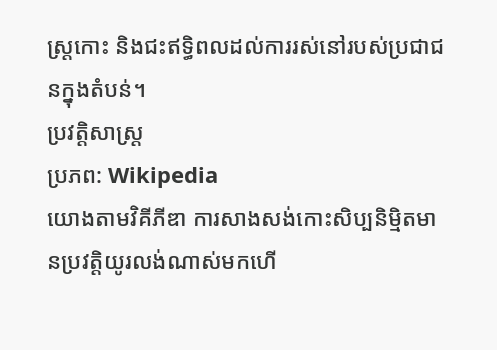ស្ត្រកោះ និងជះឥទ្ធិពលដល់ការរស់នៅរបស់ប្រជាជនក្នុងតំបន់។
ប្រវត្តិសាស្ត្រ
ប្រភព: Wikipedia
យោងតាមវិគីភីឌា ការសាងសង់កោះសិប្បនិម្មិតមានប្រវត្តិយូរលង់ណាស់មកហើ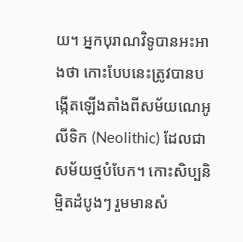យ។ អ្នកបុរាណវិទូបានអះអាងថា កោះបែបនេះត្រូវបានបង្កើតឡើងតាំងពីសម័យណេអូលីទិក (Neolithic) ដែលជាសម័យថ្មបំបែក។ កោះសិប្បនិម្មិតដំបូងៗ រួមមានសំ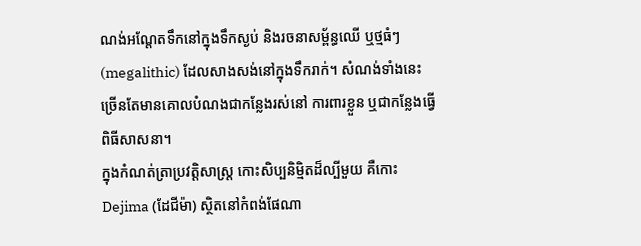ណង់អណ្តែតទឹកនៅក្នុងទឹកស្ងប់ និងរចនាសម្ព័ន្ធឈើ ឬថ្មធំៗ (megalithic) ដែលសាងសង់នៅក្នុងទឹករាក់។ សំណង់ទាំងនេះ ច្រើនតែមានគោលបំណងជាកន្លែងរស់នៅ ការពារខ្លួន ឬជាកន្លែងធ្វើពិធីសាសនា។
ក្នុងកំណត់ត្រាប្រវត្តិសាស្ត្រ កោះសិប្បនិម្មិតដ៏ល្បីមួយ គឺកោះ Dejima (ដែជីម៉ា) ស្ថិតនៅកំពង់ផែណា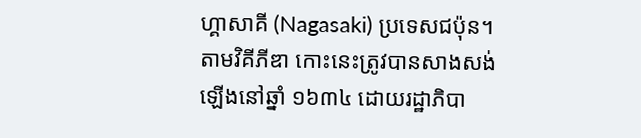ហ្គាសាគី (Nagasaki) ប្រទេសជប៉ុន។ តាមវិគីភីឌា កោះនេះត្រូវបានសាងសង់ឡើងនៅឆ្នាំ ១៦៣៤ ដោយរដ្ឋាភិបា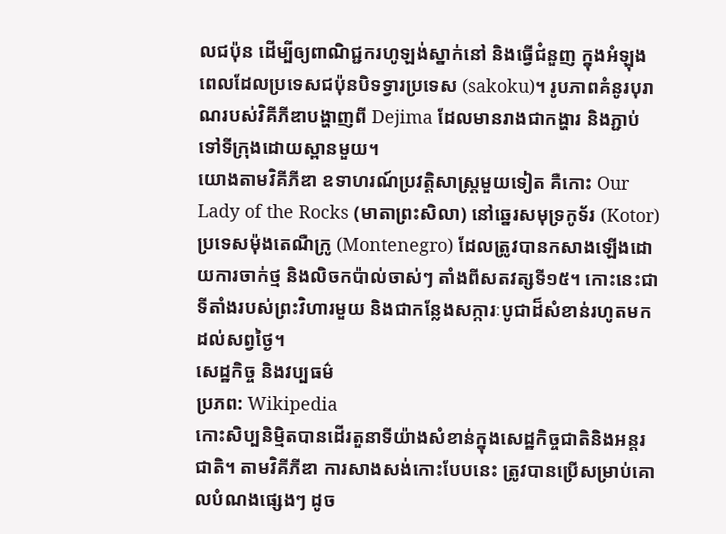លជប៉ុន ដើម្បីឲ្យពាណិជ្ជករហូឡង់ស្នាក់នៅ និងធ្វើជំនួញ ក្នុងអំឡុងពេលដែលប្រទេសជប៉ុនបិទទ្វារប្រទេស (sakoku)។ រូបភាពគំនូរបុរាណរបស់វិគីភីឌាបង្ហាញពី Dejima ដែលមានរាងជាកង្ហារ និងភ្ជាប់ទៅទីក្រុងដោយស្ពានមួយ។
យោងតាមវិគីភីឌា ឧទាហរណ៍ប្រវត្តិសាស្ត្រមួយទៀត គឺកោះ Our Lady of the Rocks (មាតាព្រះសិលា) នៅឆ្នេរសមុទ្រកូទ័រ (Kotor) ប្រទេសម៉ុងតេណឺក្រូ (Montenegro) ដែលត្រូវបានកសាងឡើងដោយការចាក់ថ្ម និងលិចកប៉ាល់ចាស់ៗ តាំងពីសតវត្សទី១៥។ កោះនេះជាទីតាំងរបស់ព្រះវិហារមួយ និងជាកន្លែងសក្ការៈបូជាដ៏សំខាន់រហូតមកដល់សព្វថ្ងៃ។
សេដ្ឋកិច្ច និងវប្បធម៌
ប្រភព: Wikipedia
កោះសិប្បនិម្មិតបានដើរតួនាទីយ៉ាងសំខាន់ក្នុងសេដ្ឋកិច្ចជាតិនិងអន្តរជាតិ។ តាមវិគីភីឌា ការសាងសង់កោះបែបនេះ ត្រូវបានប្រើសម្រាប់គោលបំណងផ្សេងៗ ដូច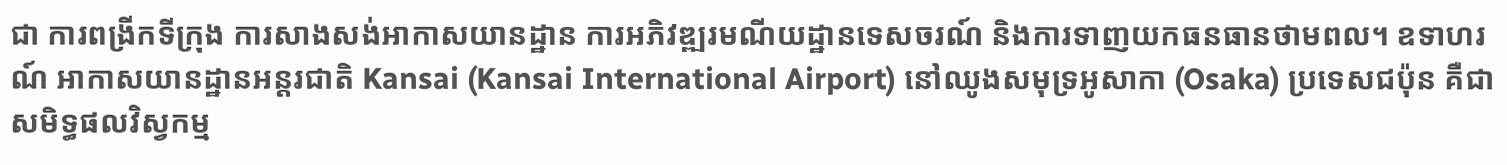ជា ការពង្រីកទីក្រុង ការសាងសង់អាកាសយានដ្ឋាន ការអភិវឌ្ឍរមណីយដ្ឋានទេសចរណ៍ និងការទាញយកធនធានថាមពល។ ឧទាហរណ៍ អាកាសយានដ្ឋានអន្តរជាតិ Kansai (Kansai International Airport) នៅឈូងសមុទ្រអូសាកា (Osaka) ប្រទេសជប៉ុន គឺជាសមិទ្ធផលវិស្វកម្ម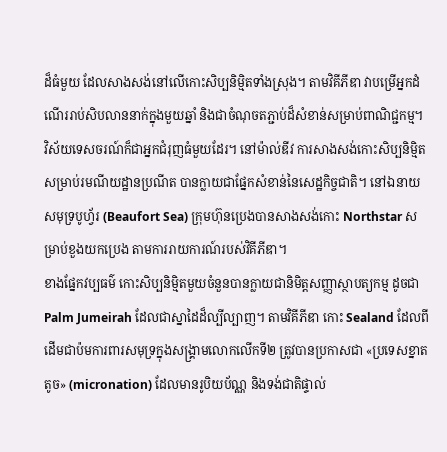ដ៏ធំមួយ ដែលសាងសង់នៅលើកោះសិប្បនិម្មិតទាំងស្រុង។ តាមវិគីភីឌា វាបម្រើអ្នកដំណើររាប់សិបលាននាក់ក្នុងមួយឆ្នាំ និងជាចំណុចតភ្ជាប់ដ៏សំខាន់សម្រាប់ពាណិជ្ជកម្ម។
វិស័យទេសចរណ៍ក៏ជាអ្នកជំរុញធំមួយដែរ។ នៅម៉ាល់ឌីវ ការសាងសង់កោះសិប្បនិម្មិតសម្រាប់រមណីយដ្ឋានប្រណីត បានក្លាយជាផ្នែកសំខាន់នៃសេដ្ឋកិច្ចជាតិ។ នៅឯនាយសមុទ្របូហ្វ័រ (Beaufort Sea) ក្រុមហ៊ុនប្រេងបានសាងសង់កោះ Northstar សម្រាប់ខួងយកប្រេង តាមការរាយការណ៍របស់វិគីភីឌា។
ខាងផ្នែកវប្បធម៌ កោះសិប្បនិម្មិតមួយចំនួនបានក្លាយជានិមិត្តសញ្ញាស្ថាបត្យកម្ម ដូចជា Palm Jumeirah ដែលជាស្នាដៃដ៏ល្បីល្បាញ។ តាមវិគីភីឌា កោះ Sealand ដែលពីដើមជាប៉មការពារសមុទ្រក្នុងសង្គ្រាមលោកលើកទី២ ត្រូវបានប្រកាសជា «ប្រទេសខ្នាតតូច» (micronation) ដែលមានរូបិយប័ណ្ណ និងទង់ជាតិផ្ទាល់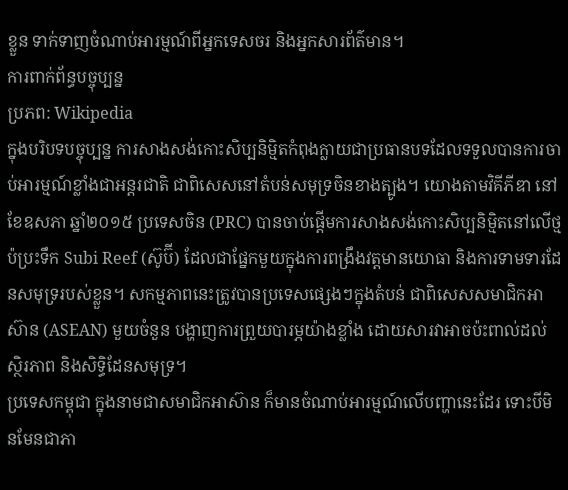ខ្លួន ទាក់ទាញចំណាប់អារម្មណ៍ពីអ្នកទេសចរ និងអ្នកសារព័ត៌មាន។
ការពាក់ព័ន្ធបច្ចុប្បន្ន
ប្រភព: Wikipedia
ក្នុងបរិបទបច្ចុប្បន្ន ការសាងសង់កោះសិប្បនិម្មិតកំពុងក្លាយជាប្រធានបទដែលទទួលបានការចាប់អារម្មណ៍ខ្លាំងជាអន្តរជាតិ ជាពិសេសនៅតំបន់សមុទ្រចិនខាងត្បូង។ យោងតាមវិគីភីឌា នៅខែឧសភា ឆ្នាំ២០១៥ ប្រទេសចិន (PRC) បានចាប់ផ្តើមការសាងសង់កោះសិប្បនិម្មិតនៅលើថ្មប៉ប្រះទឹក Subi Reef (ស៊ូប៊ី) ដែលជាផ្នែកមួយក្នុងការពង្រឹងវត្តមានយោធា និងការទាមទារដែនសមុទ្ររបស់ខ្លួន។ សកម្មភាពនេះត្រូវបានប្រទេសផ្សេងៗក្នុងតំបន់ ជាពិសេសសមាជិកអាស៊ាន (ASEAN) មួយចំនួន បង្ហាញការព្រួយបារម្ភយ៉ាងខ្លាំង ដោយសារវាអាចប៉ះពាល់ដល់ស្ថិរភាព និងសិទ្ធិដែនសមុទ្រ។
ប្រទេសកម្ពុជា ក្នុងនាមជាសមាជិកអាស៊ាន ក៏មានចំណាប់អារម្មណ៍លើបញ្ហានេះដែរ ទោះបីមិនមែនជាភា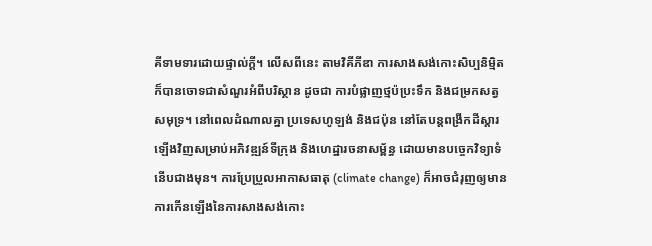គីទាមទារដោយផ្ទាល់ក្តី។ លើសពីនេះ តាមវិគីភីឌា ការសាងសង់កោះសិប្បនិម្មិតក៏បានចោទជាសំណួរអំពីបរិស្ថាន ដូចជា ការបំផ្លាញថ្មប៉ប្រះទឹក និងជម្រកសត្វសមុទ្រ។ នៅពេលដំណាលគ្នា ប្រទេសហូឡង់ និងជប៉ុន នៅតែបន្តពង្រីកដីស្តារឡើងវិញសម្រាប់អភិវឌ្ឍន៍ទីក្រុង និងហេដ្ឋារចនាសម្ព័ន្ធ ដោយមានបច្ចេកវិទ្យាទំនើបជាងមុន។ ការប្រែប្រួលអាកាសធាតុ (climate change) ក៏អាចជំរុញឲ្យមានការកើនឡើងនៃការសាងសង់កោះ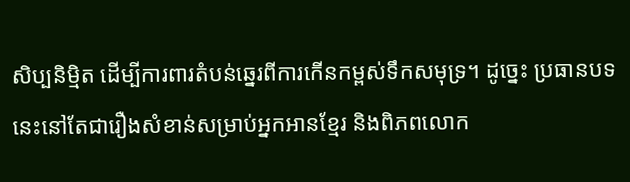សិប្បនិម្មិត ដើម្បីការពារតំបន់ឆ្នេរពីការកើនកម្ពស់ទឹកសមុទ្រ។ ដូច្នេះ ប្រធានបទនេះនៅតែជារឿងសំខាន់សម្រាប់អ្នកអានខ្មែរ និងពិភពលោក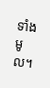ទាំងមូល។